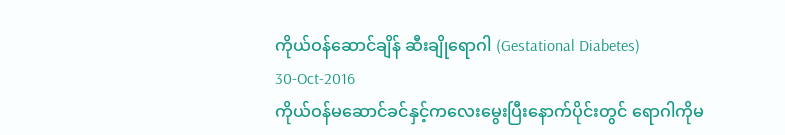ကိုယ်ဝန်ဆောင်ချိန် ဆီးချိုရောဂါ (Gestational Diabetes)
30-Oct-2016
ကိုယ်ဝန်မဆောင်ခင်နှင့်ကလေးမွေးပြီးနောက်ပိုင်းတွင် ရောဂါကိုမ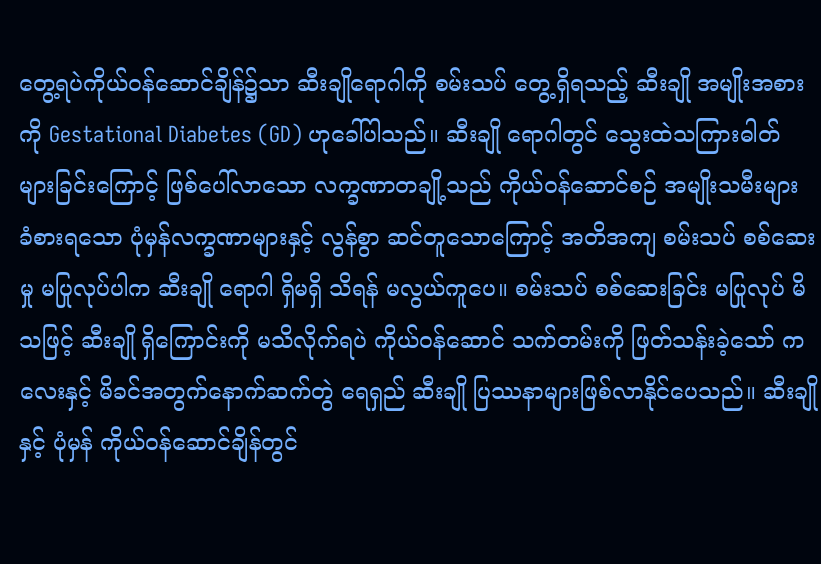တွေ့ရပဲကိုယ်ဝန်ဆောင်ချိန်၌သာ ဆီးချိုရောဂါကို စမ်းသပ် တွေ့ရှိရသည့် ဆီးချို အမျိုးအစားကို Gestational Diabetes (GD) ဟုခေါ်ပါသည်။ ဆီးချို ရောဂါတွင် သွေးထဲသကြားဓါတ် များခြင်းကြောင့် ဖြစ်ပေါ်လာသော လက္ခဏာတချို့သည် ကိုယ်ဝန်ဆောင်စဉ် အမျိုးသမီးများ ခံစားရသော ပုံမှန်လက္ခဏာများနှင့် လွန်စွာ ဆင်တူသောကြောင့် အတိအကျ စမ်းသပ် စစ်ဆေးမှု မပြုလုပ်ပါက ဆီးချို ရောဂါ ရှိမရှိ သိရန် မလွယ်ကူပေ။ စမ်းသပ် စစ်ဆေးခြင်း မပြုလုပ် မိသဖြင့် ဆီးချို ရှိကြောင်းကို မသိလိုက်ရပဲ ကိုယ်ဝန်ဆောင် သက်တမ်းကို ဖြတ်သန်းခဲ့သော် ကလေးနှင့် မိခင်အတွက်နောက်ဆက်တွဲ ရေရှည် ဆီးချို ပြဿနာများဖြစ်လာနိုင်ပေသည်။ ဆီးချိုနှင့် ပုံမှန် ကိုယ်ဝန်ဆောင်ချိန်တွင်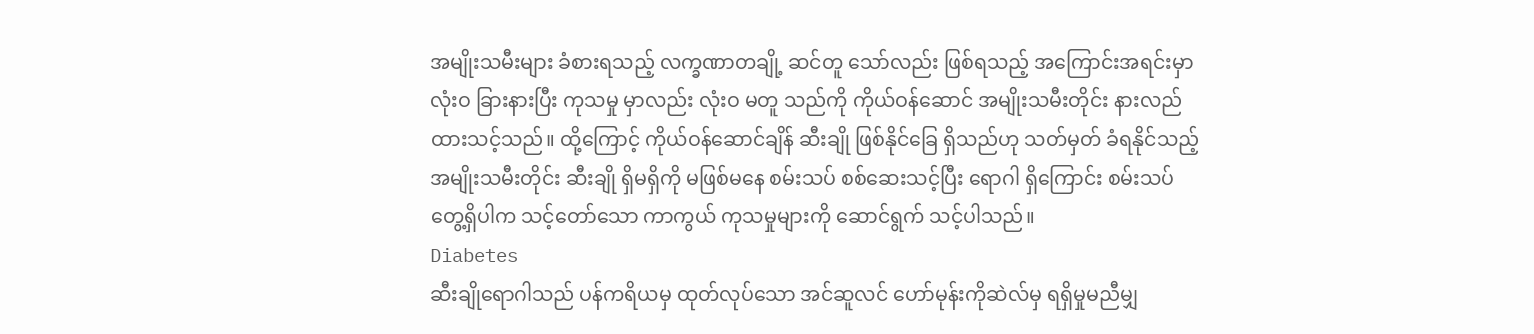အမျိုးသမီးများ ခံစားရသည့် လက္ခဏာတချို့ ဆင်တူ သော်လည်း ဖြစ်ရသည့် အကြောင်းအရင်းမှာ လုံးဝ ခြားနားပြီး ကုသမှု မှာလည်း လုံးဝ မတူ သည်ကို ကိုယ်ဝန်ဆောင် အမျိုးသမီးတိုင်း နားလည် ထားသင့်သည်။ ထို့ကြောင့် ကိုယ်ဝန်ဆောင်ချိန် ဆီးချို ဖြစ်နိုင်ခြေ ရှိသည်ဟု သတ်မှတ် ခံရနိုင်သည့် အမျိုးသမီးတိုင်း ဆီးချို ရှိမရှိကို မဖြစ်မနေ စမ်းသပ် စစ်ဆေးသင့်ပြီး ရောဂါ ရှိကြောင်း စမ်းသပ် တွေ့ရှိပါက သင့်တော်သော ကာကွယ် ကုသမှုများကို ဆောင်ရွက် သင့်ပါသည်။
Diabetes
ဆီးချိုရောဂါသည် ပန်ကရိယမှ ထုတ်လုပ်သော အင်ဆူလင် ဟော်မုန်းကိုဆဲလ်မှ ရရှိမှုမညီမျှ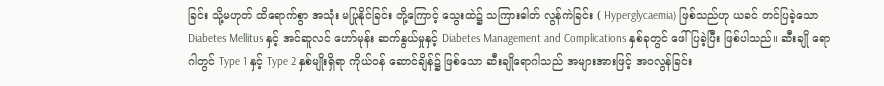ခြင်း သို့မဟုတ် ထိရောက်စွာ အသုံး မပြုနိုင်ခြင်း တို့ကြောင့် သွေးထဲ၌ သကြားဓါတ် လွန်ကဲခြင်း ( Hyperglycaemia) ဖြစ်သည်ဟု ယခင် တင်ပြခဲ့သော Diabetes Mellitus နှင့် အင်ဆူလင် ဟော်မုန်း ဆက်နွယ်မှုနှင့် Diabetes Management and Complications နှစ်ခုတွင် ဖေါ်ပြခဲ့ပြီး ဖြစ်ပါသည်။ ဆီးချို ရောဂါတွင် Type 1 နှင့် Type 2 နှစ်မျိုးရှိရာ ကိုယ်ဝန် ဆောင်ချိန်၌ ဖြစ်သော ဆီးချိုရောဂါသည် အများအားဖြင့် အဝလွန်ခြင်း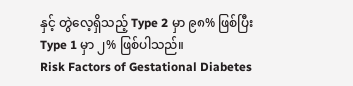နှင့် တွဲလေ့ရှိသည့် Type 2 မှာ ၉၈% ဖြစ်ပြီး Type 1 မှာ ၂% ဖြစ်ပါသည်။
Risk Factors of Gestational Diabetes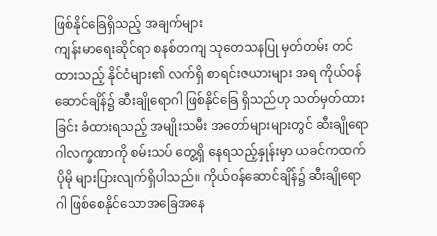ဖြစ်နိုင်ခြေရှိသည့် အချက်များ
ကျန်းမာရေးဆိုင်ရာ စနစ်တကျ သုတေသနပြု မှတ်တမ်း တင်ထားသည့် နိုင်ငံများ၏ လက်ရှိ စာရင်းဇယားများ အရ ကိုယ်ဝန်ဆောင်ချိန်၌ ဆီးချိုရောဂါ ဖြစ်နိုင်ခြေ ရှိသည်ဟု သတ်မှတ်ထားခြင်း ခံထားရသည့် အမျိုးသမီး အတော်များများတွင် ဆီးချိုရောဂါလက္ခဏာကို စမ်းသပ် တွေ့ရှိ နေရသည့်နှုန်းမှာ ယခင်ကထက်ပိုမို များပြားလျက်ရှိပါသည်။ ကိုယ်ဝန်ဆောင်ချိန်၌ ဆီးချိုရောဂါ ဖြစ်စေနိုင်သောအခြေအနေ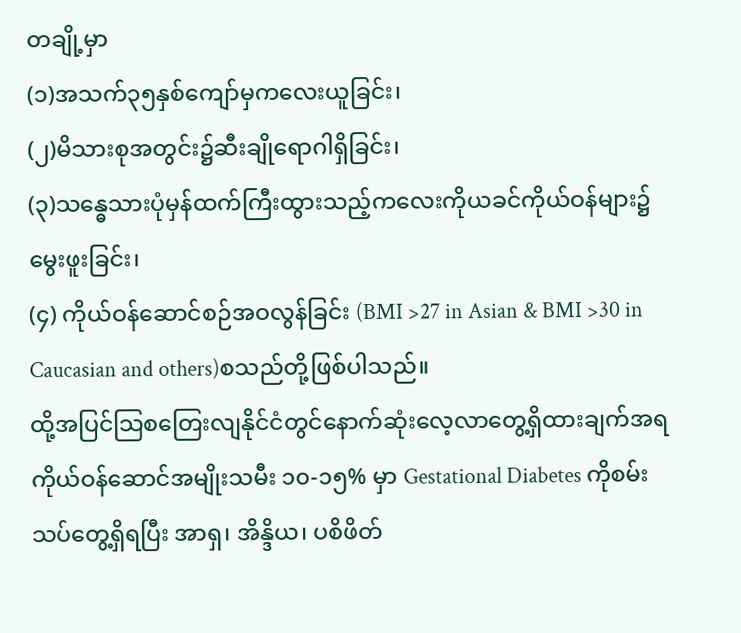တချို့မှာ
(၁)အသက်၃၅နှစ်ကျော်မှကလေးယူခြင်း၊
(၂)မိသားစုအတွင်း၌ဆီးချိုရောဂါရှိခြင်း၊
(၃)သန္ဓေသားပုံမှန်ထက်ကြီးထွားသည့်ကလေးကိုယခင်ကိုယ်ဝန်များ၌မွေးဖူးခြင်း၊
(၄) ကိုယ်ဝန်ဆောင်စဉ်အဝလွန်ခြင်း (BMI >27 in Asian & BMI >30 in Caucasian and others)စသည်တို့ဖြစ်ပါသည်။
ထို့အပြင်သြစတြေးလျနိုင်ငံတွင်နောက်ဆုံးလေ့လာတွေ့ရှိထားချက်အရ
ကိုယ်ဝန်ဆောင်အမျိုးသမီး ၁၀-၁၅% မှာ Gestational Diabetes ကိုစမ်းသပ်တွေ့ရှိရပြီး အာရှ၊ အိန္ဒိယ၊ ပစိဖိတ်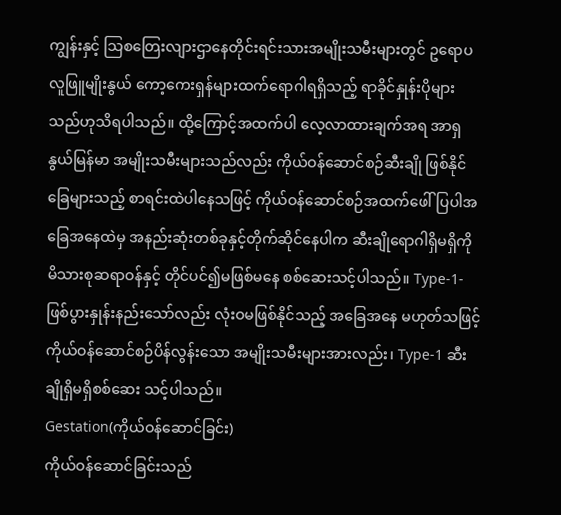ကျွန်းနှင့် သြစတြေးလျားဌာနေတိုင်းရင်းသားအမျိုးသမီးများတွင် ဥရောပလူဖြူမျိုးနွယ် ကော့ကေးရှန်များထက်ရောဂါရရှိသည့် ရာခိုင်နှုန်းပိုများ သည်ဟုသိရပါသည်။ ထို့ကြောင့်အထက်ပါ လေ့လာထားချက်အရ အာရှနွယ်မြန်မာ အမျိုးသမီးများသည်လည်း ကိုယ်ဝန်ဆောင်စဉ်ဆီးချို ဖြစ်နိုင်ခြေများသည့် စာရင်းထဲပါနေသဖြင့် ကိုယ်ဝန်ဆောင်စဉ်အထက်ဖေါ်ပြပါအခြေအနေထဲမှ အနည်းဆုံးတစ်ခုနှင့်တိုက်ဆိုင်နေပါက ဆီးချိုရောဂါရှိမရှိကိုမိသားစုဆရာဝန်နှင့် တိုင်ပင်၍မဖြစ်မနေ စစ်ဆေးသင့်ပါသည်။ Type-1-ဖြစ်ပွားနှုန်းနည်းသော်လည်း လုံးဝမဖြစ်နိုင်သည့် အခြေအနေ မဟုတ်သဖြင့်ကိုယ်ဝန်ဆောင်စဉ်ပိန်လွန်းသော အမျိုးသမီးများအားလည်း၊ Type-1 ဆီးချိုရှိမရှိစစ်ဆေး သင့်ပါသည်။
Gestation(ကိုယ်ဝန်ဆောင်ခြင်း)
ကိုယ်ဝန်ဆောင်ခြင်းသည်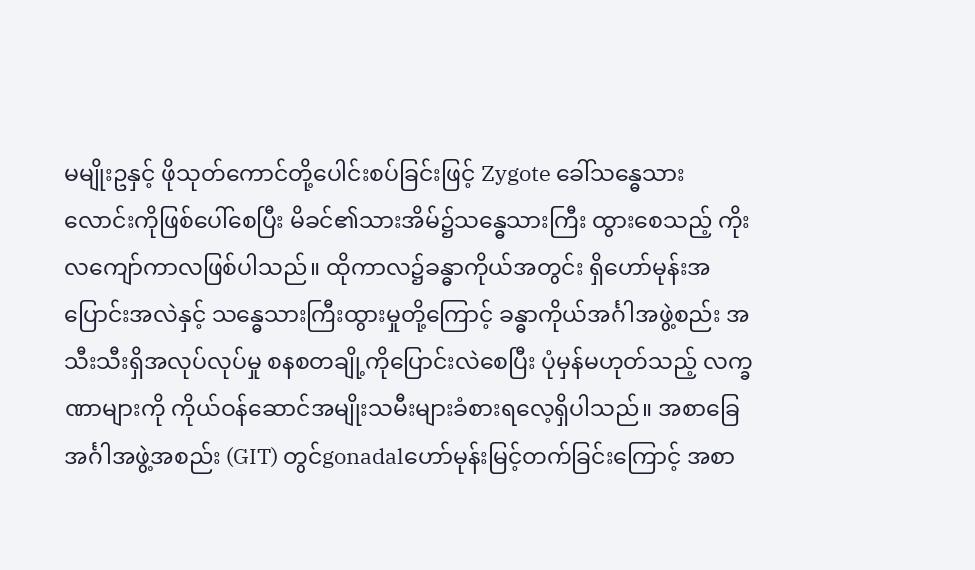မမျိုးဥနှင့် ဖိုသုတ်ကောင်တို့ပေါင်းစပ်ခြင်းဖြင့် Zygote ခေါ်သန္ဓေသားလောင်းကိုဖြစ်ပေါ်စေပြီး မိခင်၏သားအိမ်၌သန္ဓေသားကြီး ထွားစေသည့် ကိုးလကျော်ကာလဖြစ်ပါသည်။ ထိုကာလ၌ခန္ဓာကိုယ်အတွင်း ရှိဟော်မုန်းအပြောင်းအလဲနှင့် သန္ဓေသားကြီးထွားမှုတို့ကြောင့် ခန္ဓာကိုယ်အင်္ဂါအဖွဲ့စည်း အသီးသီးရှိအလုပ်လုပ်မှု စနစတချို့ကိုပြောင်းလဲစေပြီး ပုံမှန်မဟုတ်သည့် လက္ခဏာများကို ကိုယ်ဝန်ဆောင်အမျိုးသမီးများခံစားရလေ့ရှိပါသည်။ အစာခြေအင်္ဂါအဖွဲ့အစည်း (GIT) တွင်gonadalဟော်မုန်းမြင့်တက်ခြင်းကြောင့် အစာ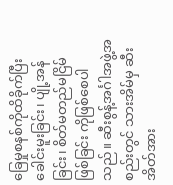ခြေမှုစနစ်ကိုထိခိုက်ပြီးခေါင်းမူးခြင်း၊ ပျို့အန်ခြင်း၊ စိတ်မတည်မငြိမ်ဖြစ်ခြင်း ကိုဖြစ်စေပါသည်။ ဆီးစွန့်အင်္ဂါအဖွဲ့အစည်းတွင် သားအိမ်မှ ဆီးအိတ်အား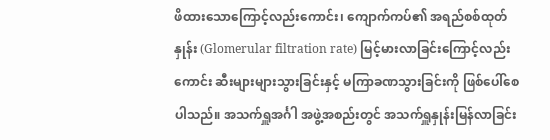ဖိထားသောကြောင့်လည်းကောင်း၊ ကျောက်ကပ်၏ အရည်စစ်ထုတ်နှုန်း (Glomerular filtration rate) မြင့်မားလာခြင်းကြောင့်လည်းကောင်း ဆီးများများသွားခြင်းနှင့် မကြာခဏသွားခြင်းကို ဖြစ်ပေါ်စေပါသည်။ အသက်ရှူအင်္ဂါ အဖွဲ့အစည်းတွင် အသက်ရှူနှုန်းမြန်လာခြင်း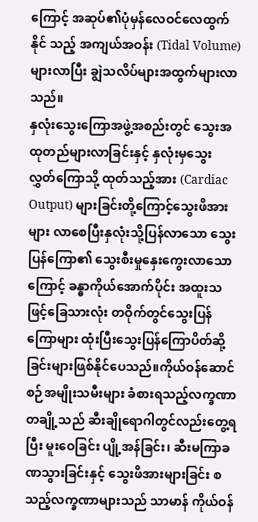ကြောင့် အဆုပ်၏ပုံမှန်လေဝင်လေထွက်နိုင် သည့် အကျယ်အဝန်း (Tidal Volume) များလာပြီး ချွဲသလိပ်များအထွက်များလာသည်။
နှလုံးသွေးကြောအဖွဲ့အစည်းတွင် သွေးအထုတည်များလာခြင်းနှင့် နှလုံးမှသွေး လွှတ်ကြောသို့ ထုတ်သည့်အား (Cardiac Output) များခြင်းတို့ကြောင့်သွေးဖိအားများ လာစေပြီးနှလုံးသို့ပြန်လာသော သွေးပြန်ကြော၏ သွေးစီးမှုနှေးကွေးလာသောကြောင့် ခန္ဓာကိုယ်အောက်ပိုင်း အထူးသဖြင့်ခြေသားလုံး တဝိုက်တွင်သွေးပြန်ကြောများ ထုံးပြီးသွေးပြန်ကြောပိတ်ဆို့ခြင်းများဖြစ်နိုင်ပေသည်။ကိုယ်ဝန်ဆောင်စဉ်အမျိုးသမီးများ ခံစားရသည့်လက္ခဏာတချို့သည် ဆီးချိုရောဂါတွင်လည်းတွေ့ရပြီး မူးဝေခြင်း ပျို့အန်ခြင်း၊ ဆီးမကြာခဏသွားခြင်းနှင့် သွေးဖိအားများခြင်း စသည့်လက္ခဏာများသည် သာမာန် ကိုယ်ဝန်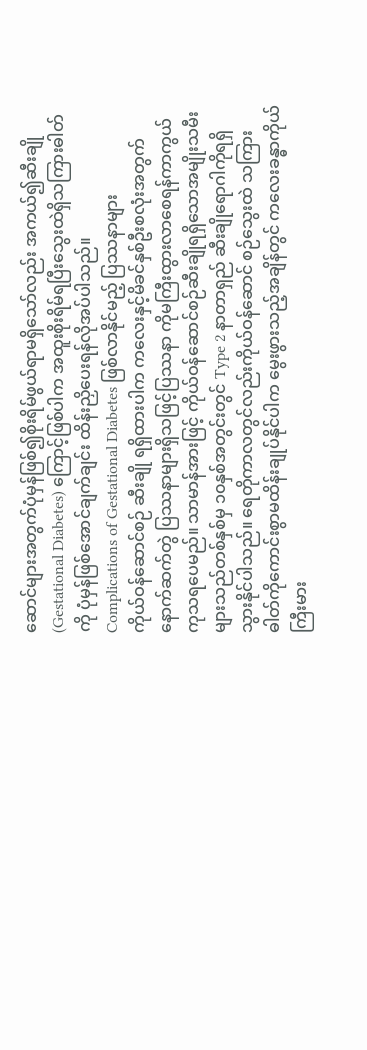ဆောင်များအတွက်ပုံမှန်ဖြစ်၍စိုးရိမ်ဖွယ်ရာမရှိသော်လည်း အကယ်၍ဆီးချို (Gestational Diabetes) ကြောင့်ဖြစ်ပါက အထူးစိုးရိမ်ရပြီးသွေးထဲရှိသကြားဓါတ်ကို ပုံမှန်ဖြစ်အောင်ချက်ချင်း ထိန်းညှိပေးရန်လိုအပ်ပါသည်။
Complications of Gestational Diabetes ဖြစ်လာနိုင်မည့် ပြဿနာများ
ကိုယ်ဝန်ဆောင်စဉ် ဆီးချို ရရှိထားပါက ကလေးနှင့်မိခင်နှစ်ဦးစလုံးအတွက်နောက်ဆက်တွဲ ပြဿနာများရှိသဖြင့်ပြဿနာ ကိုမကြီးထွားလာစေရန်ကာကွယ်ကုသရပေမည်။ သာမာန်အားဖြင့် ကိုယ်ဝန်ဆောင်စဉ်ဆီးချိုရရှိသောအမျိုးသမီးများသည်တစ်နှစ်မှ ၁၀နှစ်အတွင်းတွင် Type 2 နာတာရှည် ဆီးချိုရောဂါကိုရရှိသွားနိုင်ပါသည်။ ရေတိုကာလတွင်လည်းကိုယ်ဝန်ဆောင် စဉ်သွေးထဲ သကြားဓါတ်ကိုကောင်းစွာမထိန်းချုပ်နိုင်ပါက မွေးဖွားသည့်အချိန်တွင် ကလေးခန္ဓာကိုယ် ကြီးမား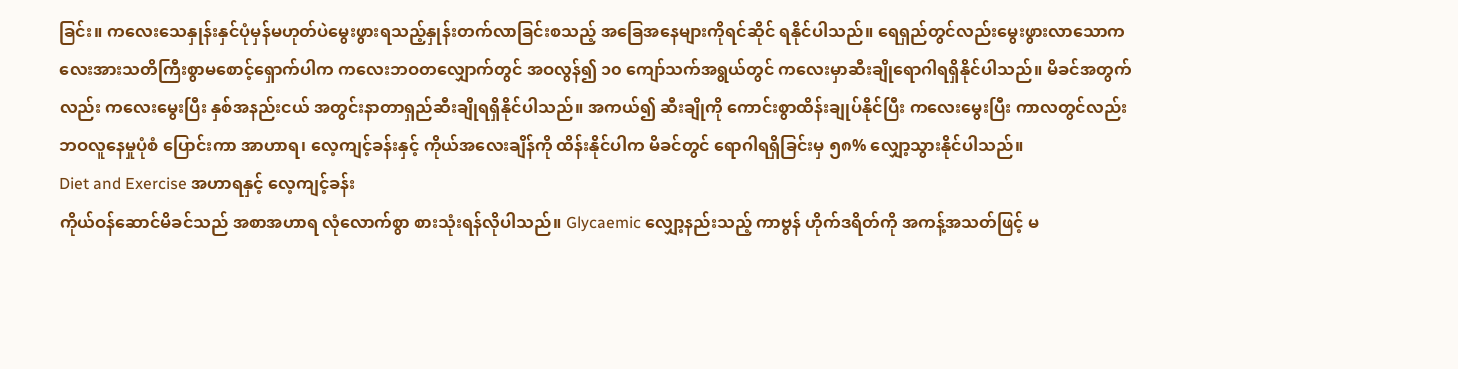ခြင်း။ ကလေးသေနှုန်းနှင်ပုံမှန်မဟုတ်ပဲမွေးဖွားရသည့်နှုန်းတက်လာခြင်းစသည့် အခြေအနေများကိုရင်ဆိုင် ရနိုင်ပါသည်။ ရေရှည်တွင်လည်းမွေးဖွားလာသောကလေးအားသတိကြီးစွာမစောင့်ရှောက်ပါက ကလေးဘဝတလျှောက်တွင် အဝလွန်၍ ၁၀ ကျော်သက်အရွယ်တွင် ကလေးမှာဆီးချိုရောဂါရရှိနိုင်ပါသည်။ မိခင်အတွက်လည်း ကလေးမွေးပြီး နှစ်အနည်းငယ် အတွင်းနာတာရှည်ဆီးချိုရရှိနိုင်ပါသည်။ အကယ်၍ ဆီးချိုကို ကောင်းစွာထိန်းချုပ်နိုင်ပြီး ကလေးမွေးပြီး ကာလတွင်လည်း ဘဝလူနေမှုပုံစံ ပြောင်းကာ အာဟာရ၊ လေ့ကျင့်ခန်းနှင့် ကိုယ်အလေးချိန်ကို ထိန်းနိုင်ပါက မိခင်တွင် ရောဂါရရှိခြင်းမှ ၅၈% လျှော့သွားနိုင်ပါသည်။
Diet and Exercise အဟာရနှင့် လေ့ကျင့်ခန်း
ကိုယ်ဝန်ဆောင်မိခင်သည် အစာအဟာရ လုံလောက်စွာ စားသုံးရန်လိုပါသည်။ Glycaemic လျှော့နည်းသည့် ကာဗွန် ဟိုက်ဒရိတ်ကို အကန့်အသတ်ဖြင့် မ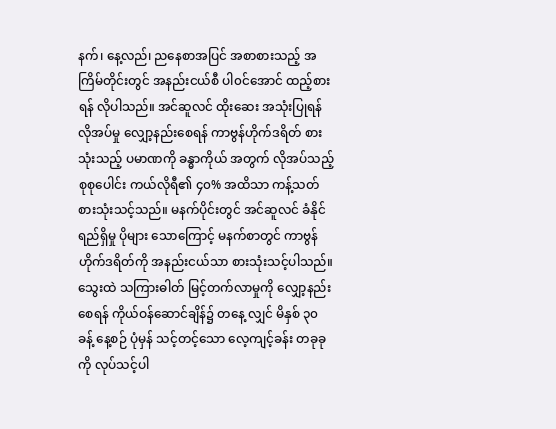နက်၊ နေ့လည်၊ ညနေစာအပြင် အစာစားသည့် အကြိမ်တိုင်းတွင် အနည်းငယ်စီ ပါ၀င်အောင် ထည့်စားရန် လိုပါသည်။ အင်ဆူလင် ထိုးဆေး အသုံးပြုရန် လိုအပ်မှု လျှော့နည်းစေရန် ကာဗွန်ဟိုက်ဒရိတ် စားသုံးသည့် ပမာဏကို ခန္ဓာကိုယ် အတွက် လိုအပ်သည့် စုစုပေါင်း ကယ်လိုရီ၏ ၄၀% အထိသာ ကန့်သတ် စားသုံးသင့်သည်။ မနက်ပိုင်းတွင် အင်ဆူလင် ခံနိုင်ရည်ရှိမှု ပိုများ သောကြောင့် မနက်စာတွင် ကာဗွန်ဟိုက်ဒရိတ်ကို အနည်းငယ်သာ စားသုံးသင့်ပါသည်။ သွေးထဲ သကြားဓါတ် မြင့်တက်လာမှုကို လျှော့နည်း စေရန် ကိုယ်ဝန်ဆောင်ချိန်၌ တနေ့ လျှင် မိနှစ် ၃၀ ခန့် နေ့စဉ် ပုံမှန် သင့်တင့်သော လေ့ကျင့်ခန်း တခုခုကို လုပ်သင့်ပါ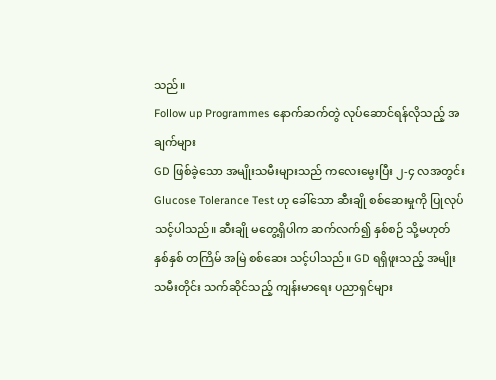သည်။
Follow up Programmes နောက်ဆက်တွဲ လုပ်ဆောင်ရန်လိုသည့် အချက်များ
GD ဖြစ်ခဲ့သော အမျိုးသမီးများသည် ကလေးမွေးပြီး ၂-၄ လအတွင်း Glucose Tolerance Test ဟု ခေါ်သော ဆီးချို စစ်ဆေးမှုကို ပြုလုပ် သင့်ပါသည်။ ဆီးချို မတွေ့ရှိပါက ဆက်လက်၍ နှစ်စဉ် သို့မဟုတ် နှစ်နှစ် တကြိမ် အမြဲ စစ်ဆေး သင့်ပါသည်။ GD ရရှိဖူးသည့် အမျိုးသမီးတိုင်း သက်ဆိုင်သည့် ကျန်းမာရေး ပညာရှင်များ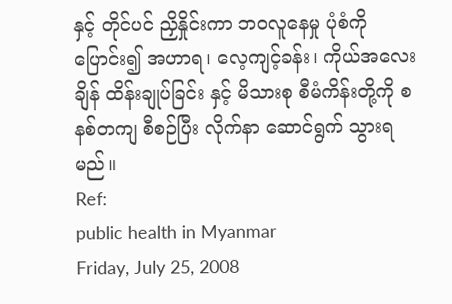နှင့် တိုင်ပင် ညှိနှိုင်းကာ ဘဝလူနေမှု ပုံစံကို ပြောင်း၍ အဟာရ၊ လေ့ကျင့်ခန်း၊ ကိုယ်အလေးချိန် ထိန်းချုပ်ခြင်း နှင့် မိသားစု စီမံကိန်းတို့ကို စနစ်တကျ စီစဉ်ပြီး လိုက်နာ ဆောင်ရွက် သွားရမည်။
Ref:
public health in Myanmar
Friday, July 25, 2008